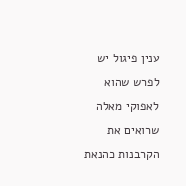ענין פיגול יש לפרש שהוא לאפוקי מאלה שרואים את הקרבנות כהנאת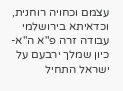עצמם וכחויה רוחנית, וכדאיתא בירושלמי עבודה זרה פ"א ה"א- כיון שמלך ירבעם על ישראל התחיל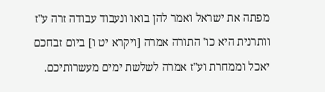מפתה את ישראל ואמר להן בואו ונעבוד עבודה זרה ע"ז וותרנית היא כו' התורה אמרה [ויקרא יט ו] ביום זבחכם יאכל וממחרת וע"ז אמרה לשלשת ימים מעשרותיכם.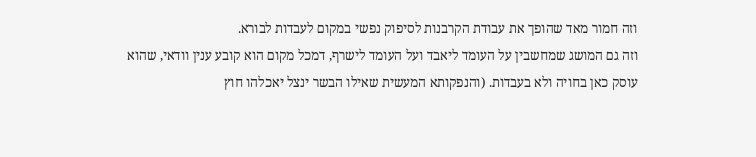וזה חמור מאד שהופך את עבודת הקרבנות לסיפוק נפשי במקום לעבדות לבורא.
וזה גם המושג שמחשבין על העומד ליאבד ועל העומד לישרף, דמכל מקום הוא קובע ענין וודאי, שהוא עוסק כאן בחויה ולא בעבדות. (והנפקותא המעשית שאילו הבשר ינצל יאכלהו חוץ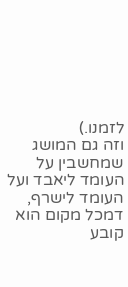לזמנו.)
וזה גם המושג שמחשבין על העומד ליאבד ועל העומד לישרף, דמכל מקום הוא קובע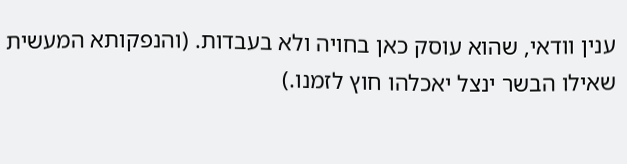ענין וודאי, שהוא עוסק כאן בחויה ולא בעבדות. (והנפקותא המעשית שאילו הבשר ינצל יאכלהו חוץ לזמנו.)